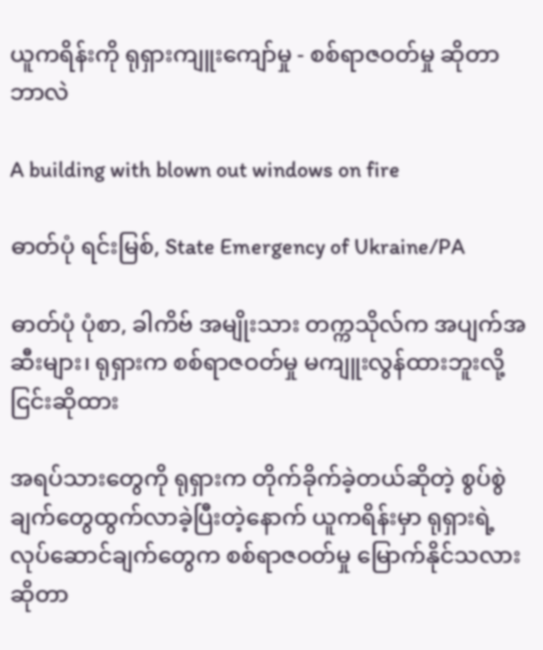ယူကရိန်းကို ရုရှားကျူးကျော်မှု - စစ်ရာဇဝတ်မှု ဆိုတာ ဘာလဲ

A building with blown out windows on fire

ဓာတ်ပုံ ရင်းမြစ်, State Emergency of Ukraine/PA

ဓာတ်ပုံ ပုံစာ, ခါကိဗ် အမျိုးသား တက္ကသိုလ်က အပျက်အဆီးများ၊ ရုရှားက စစ်ရာဇဝတ်မှု မကျူးလွန်ထားဘူးလို့ ငြင်းဆိုထား

အရပ်သားတွေကို ရုရှားက တိုက်ခိုက်ခဲ့တယ်ဆိုတဲ့ စွပ်စွဲချက်တွေထွက်လာခဲ့ပြီးတဲ့နောက် ယူကရိန်းမှာ ရုရှားရဲ့ လုပ်ဆောင်ချက်တွေက စစ်ရာဇဝတ်မှု မြောက်နိုင်သလားဆိုတာ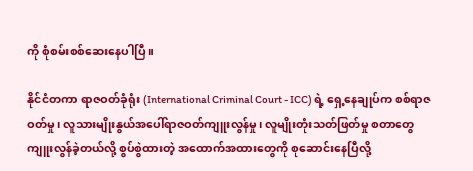ကို စုံစမ်းစစ်ဆေးနေပါပြီ။

နိုင်ငံတကာ ရာဇဝတ်ခုံရုံး (International Criminal Court - ICC) ရဲ့ ရှေ့နေချုပ်က စစ်ရာဇဝတ်မှု၊ လူသားမျိုးနွယ်အပေါ်ရာဇဝတ်ကျူးလွန်မှု၊ လူမျိုးတုံးသတ်ဖြတ်မှု စတာတွေ ကျူးလွန်ခဲ့တယ်လို့ စွပ်စွဲထားတဲ့ အထောက်အထားတွေကို စုဆောင်းနေပြီလို့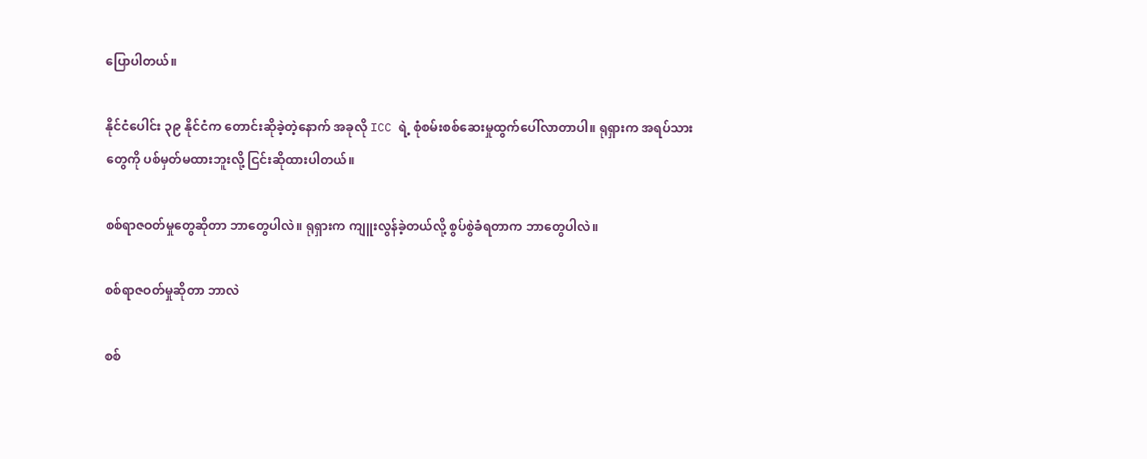ပြောပါတယ်။

နိုင်ငံပေါင်း ၃၉ နိုင်ငံက တောင်းဆိုခဲ့တဲ့နောက် အခုလို ICC ရဲ့ စုံစမ်းစစ်ဆေးမှုထွက်ပေါ်လာတာပါ။ ရုရှားက အရပ်သားတွေကို ပစ်မှတ်မထားဘူးလို့ ငြင်းဆိုထားပါတယ်။

စစ်ရာဇဝတ်မှုတွေဆိုတာ ဘာတွေပါလဲ။ ရုရှားက ကျူးလွန်ခဲ့တယ်လို့ စွပ်စွဲခံရတာက ဘာတွေပါလဲ။

စစ်ရာဇဝတ်မှုဆိုတာ ဘာလဲ

စစ်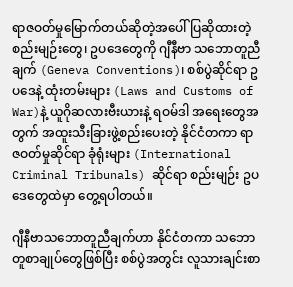ရာဇဝတ်မှုမြောက်တယ်ဆိုတဲ့အပေါ် ပြဆိုထားတဲ့ စည်းမျဉ်းတွေ၊ ဥပဒေတွေကို ဂျီနီဗာ သဘောတူညီချက် (Geneva Conventions)၊ စစ်ပွဲဆိုင်ရာ ဥပဒေနဲ့ ထုံးတမ်းများ (Laws and Customs of War)နဲ့ ယူဂိုဆလားဗီးယားနဲ့ ရဝမ်ဒါ အရေးတွေအတွက် အထူးသီးခြားဖွဲ့စည်းပေးတဲ့ နိုင်ငံတကာ ရာဇဝတ်မှုဆိုင်ရာ ခုံရုံးများ (International Criminal Tribunals) ဆိုင်ရာ စည်းမျဉ်း ဥပဒေတွေထဲမှာ တွေ့ရပါတယ်။

ဂျီနီဗာသဘောတူညီချက်ဟာ နိုင်ငံတကာ သဘောတူစာချုပ်တွေဖြစ်ပြီး စစ်ပွဲအတွင်း လူသားချင်းစာ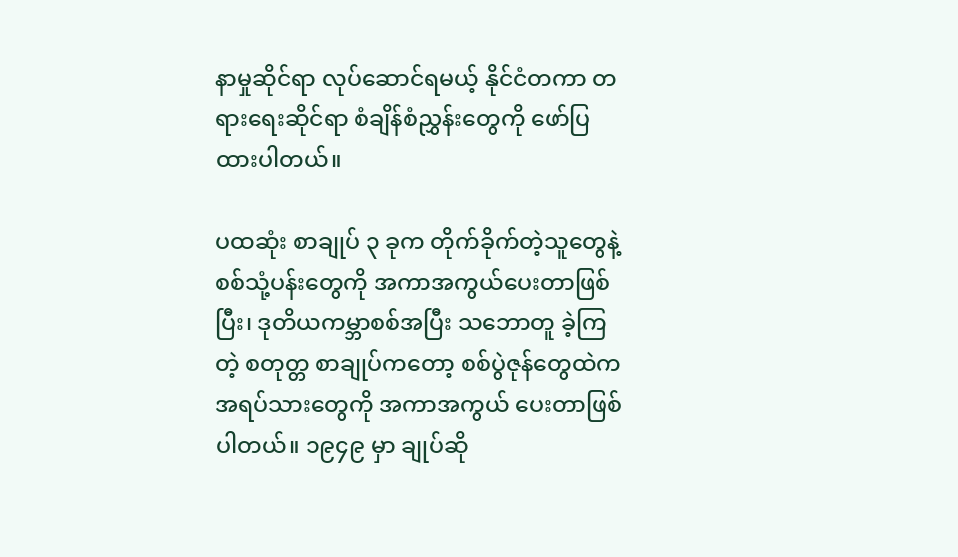နာမှုဆိုင်ရာ လုပ်ဆောင်ရမယ့် နိုင်ငံတကာ တရားရေးဆိုင်ရာ စံချိန်စံညွှန်းတွေကို ဖော်ပြထားပါတယ်။

ပထဆုံး စာချုပ် ၃ ခုက တိုက်ခိုက်တဲ့သူတွေနဲ့ စစ်သုံ့ပန်းတွေကို အကာအကွယ်ပေးတာဖြစ်ပြီး၊ ဒုတိယကမ္ဘာစစ်အပြီး သဘောတူ ခဲ့ကြတဲ့ စတုတ္တ စာချုပ်ကတော့ စစ်ပွဲဇုန်တွေထဲက အရပ်သားတွေကို အကာအကွယ် ပေးတာဖြစ်ပါတယ်။ ၁၉၄၉ မှာ ချုပ်ဆို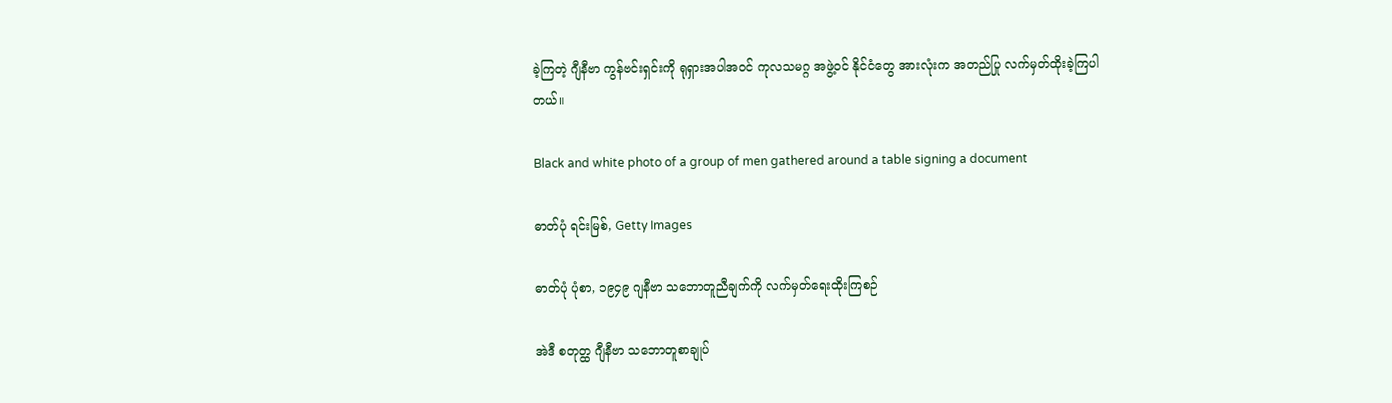ခဲ့ကြတဲ့ ဂျီနီဗာ ကွန်ဗင်းရှင်းကို ရုရှားအပါအဝင် ကုလသမဂ္ဂ အဖွဲ့ဝင် နိုင်ငံတွေ အားလုံးက အတည်ပြု လက်မှတ်ထိုးခဲ့ကြပါတယ်။

Black and white photo of a group of men gathered around a table signing a document

ဓာတ်ပုံ ရင်းမြစ်, Getty Images

ဓာတ်ပုံ ပုံစာ, ၁၉၄၉ ဂျနီဗာ သဘောတူညီချက်ကို လက်မှတ်ရေးထိုးကြစဉ်

အဲဒီ စတုတ္ထ ဂျီနီဗာ သဘောတူစာချုပ်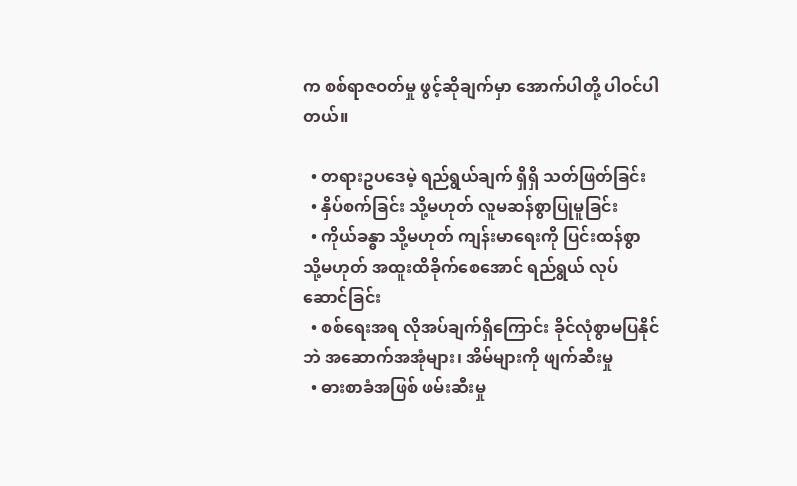က စစ်ရာဇဝတ်မှု ဖွင့်ဆိုချက်မှာ အောက်ပါတို့ ပါဝင်ပါတယ်။

  • တရားဥပဒေမဲ့ ရည်ရွယ်ချက် ရှိရှိ သတ်ဖြတ်ခြင်း
  • နှိပ်စက်ခြင်း သို့မဟုတ် လူမဆန်စွာပြုမူခြင်း
  • ကိုယ်ခန္ဓာ သို့မဟုတ် ကျန်းမာရေးကို ပြင်းထန်စွာ သို့မဟုတ် အထူးထိခိုက်စေအောင် ရည်ရွယ် လုပ်ဆောင်ခြင်း
  • စစ်ရေးအရ လိုအပ်ချက်ရှိကြောင်း ခိုင်လုံစွာမပြနိုင်ဘဲ အဆောက်အအုံများ၊ အိမ်များကို ဖျက်ဆီးမှု
  • ဓားစာခံအဖြစ် ဖမ်းဆီးမှု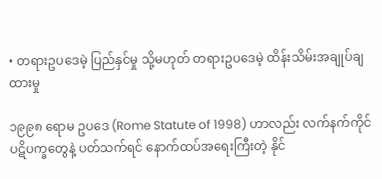• တရားဥပဒေမဲ့ ပြည်နှင်မှု သို့မဟုတ် တရားဥပဒေမဲ့ ထိန်းသိမ်းအချုပ်ချထားမှု

၁၉၉၈ ရောမ ဥပဒေ (Rome Statute of 1998) ဟာလည်း လက်နက်ကိုင်ပဋိပက္ခတွေနဲ့ ပတ်သက်ရင် နောက်ထပ်အရေးကြီးတဲ့ နိုင်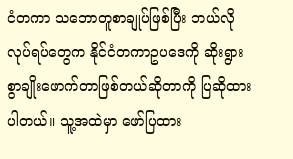ငံတကာ သဘောတူစာချုပ်ဖြစ်ပြီး ဘယ်လိုလုပ်ရပ်တွေက နိုင်ငံတကာဥပဒေကို ဆိုးရွားစွာချိုးဖောက်တာဖြစ်တယ်ဆိုတာကို ပြဆိုထားပါတယ်။ သူ့အထဲမှာ ဖော်ပြထား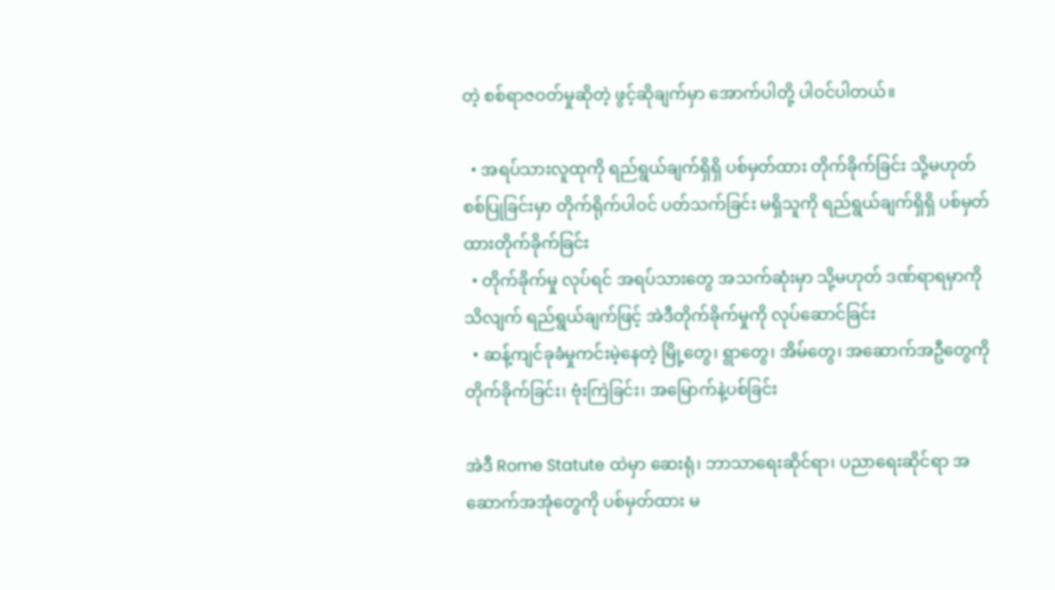တဲ့ စစ်ရာဇဝတ်မှုဆိုတဲ့ ဖွင့်ဆိုချက်မှာ အောက်ပါတို့ ပါဝင်ပါတယ်။

  • အရပ်သားလူထုကို ရည်ရွယ်ချက်ရှိရှိ ပစ်မှတ်ထား တိုက်ခိုက်ခြင်း သို့မဟုတ် စစ်ပြုခြင်းမှာ တိုက်ရိုက်ပါဝင် ပတ်သက်ခြင်း မရှိသူကို ရည်ရွယ်ချက်ရှိရှိ ပစ်မှတ်ထားတိုက်ခိုက်ခြင်း
  • တိုက်ခိုက်မှု လုပ်ရင် အရပ်သားတွေ အသက်ဆုံးမှာ သို့မဟုတ် ဒဏ်ရာရမှာကို သိလျက် ရည်ရွယ်ချက်ဖြင့် အဲဒီတိုက်ခိုက်မှုကို လုပ်ဆောင်ခြင်း
  • ဆန့်ကျင်ခုခံမှုကင်းမဲ့နေတဲ့ မြို့တွေ၊ ရွာတွေ၊ အိမ်တွေ၊ အဆောက်အဦတွေကို တိုက်ခိုက်ခြင်း၊ ဗုံးကြဲခြင်း၊ အမြောက်နဲ့ပစ်ခြင်း

အဲဒီ Rome Statute ထဲမှာ ဆေးရုံ၊ ဘာသာရေးဆိုင်ရာ၊ ပညာရေးဆိုင်ရာ အဆောက်အအုံတွေကို ပစ်မှတ်ထား မ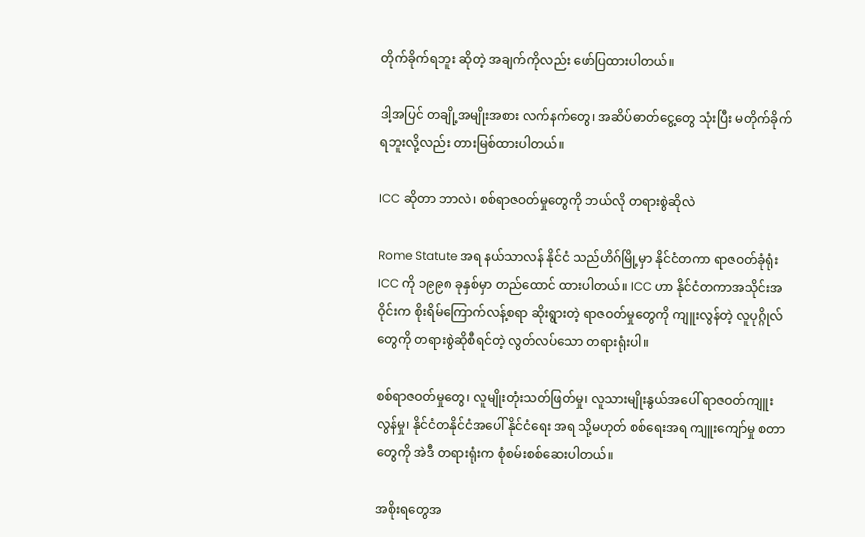တိုက်ခိုက်ရဘူး ဆိုတဲ့ အချက်ကိုလည်း ဖော်ပြထားပါတယ်။

ဒါ့အပြင် တချို့အမျိုးအစား လက်နက်တွေ၊ အဆိပ်ဓာတ်ငွေ့တွေ သုံးပြီး မတိုက်ခိုက်ရဘူးလို့လည်း တားမြစ်ထားပါတယ်။

ICC ဆိုတာ ဘာလဲ၊ စစ်ရာဇဝတ်မှုတွေကို ဘယ်လို တရားစွဲဆိုလဲ

Rome Statute အရ နယ်သာလန် နိုင်ငံ သည်ဟိဂ်မြို့မှာ နိုင်ငံတကာ ရာဇဝတ်ခုံရုံး ICC ကို ၁၉၉၈ ခုနှစ်မှာ တည်ထောင် ထားပါတယ်။ ICC ဟာ နိုင်ငံတကာအသိုင်းအဝိုင်းက စိုးရိမ်ကြောက်လန့်စရာ ဆိုးရွားတဲ့ ရာဇဝတ်မှုတွေကို ကျူးလွန်တဲ့ လူပုဂ္ဂိုလ်တွေကို တရားစွဲဆိုစီရင်တဲ့ လွတ်လပ်သော တရားရုံးပါ။

စစ်ရာဇဝတ်မှုတွေ၊ လူမျိုးတုံးသတ်ဖြတ်မှု၊ လူသားမျိုးနွယ်အပေါ် ရာဇဝတ်ကျူးလွန်မှု၊ နိုင်ငံတနိုင်ငံအပေါ် နိုင်ငံရေး အရ သို့မဟုတ် စစ်ရေးအရ ကျူးကျော်မှု စတာတွေကို အဲဒီ တရားရုံးက စုံစမ်းစစ်ဆေးပါတယ်။

အစိုးရတွေအ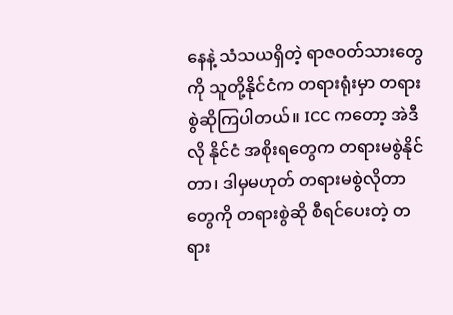နေနဲ့ သံသယရှိတဲ့ ရာဇဝတ်သားတွေကို သူတို့နိုင်ငံက တရားရုံးမှာ တရားစွဲဆိုကြပါတယ်။ ICC ကတော့ အဲဒီလို နိုင်ငံ အစိုးရတွေက တရားမစွဲနိုင်တာ၊ ဒါမှမဟုတ် တရားမစွဲလိုတာတွေကို တရားစွဲဆို စီရင်ပေးတဲ့ တရား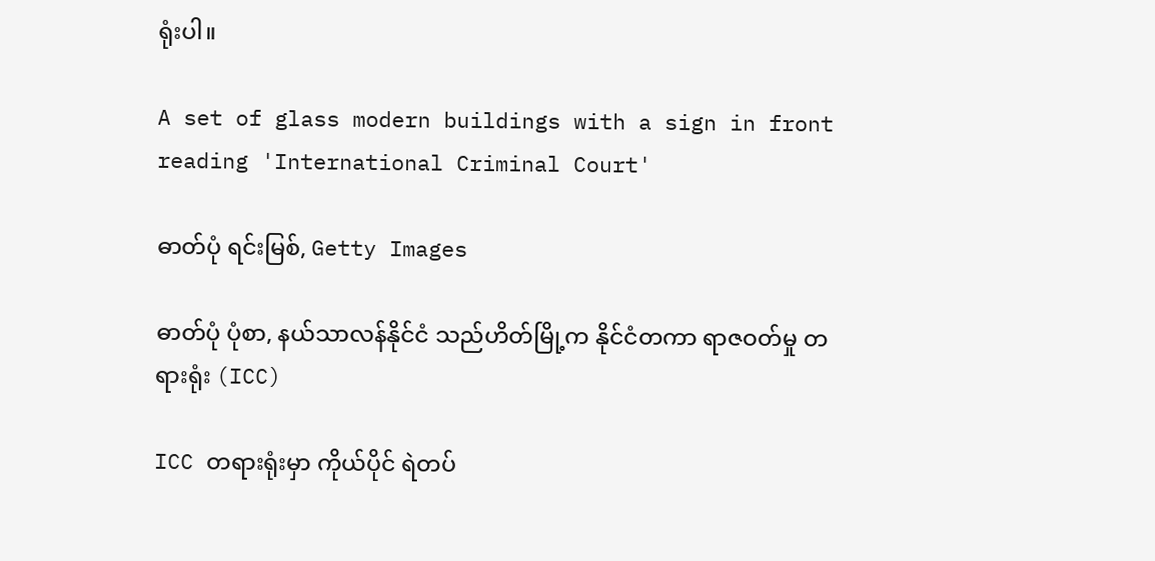ရုံးပါ။

A set of glass modern buildings with a sign in front reading 'International Criminal Court'

ဓာတ်ပုံ ရင်းမြစ်, Getty Images

ဓာတ်ပုံ ပုံစာ, နယ်သာလန်နိုင်ငံ သည်ဟိတ်မြို့က နိုင်ငံတကာ ရာဇဝတ်မှု တရားရုံး (ICC)

ICC တရားရုံးမှာ ကိုယ်ပိုင် ရဲတပ်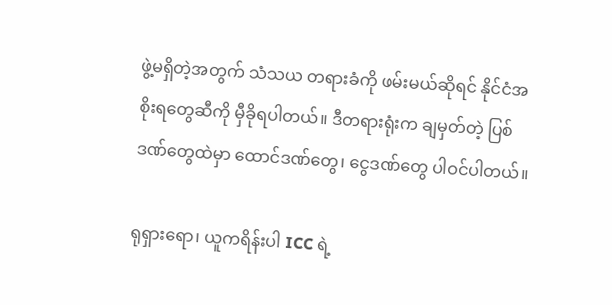ဖွဲ့မရှိတဲ့အတွက် သံသယ တရားခံကို ဖမ်းမယ်ဆိုရင် နိုင်ငံအစိုးရတွေဆီကို မှီခိုရပါတယ်။ ဒီတရားရုံးက ချမှတ်တဲ့ ပြစ်ဒဏ်တွေထဲမှာ ထောင်ဒဏ်တွေ၊ ငွေဒဏ်တွေ ပါဝင်ပါတယ်။

ရုရှားရော၊ ယူကရိန်းပါ ICC ရဲ့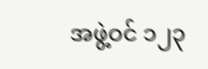အဖွဲ့ဝင် ၁၂၃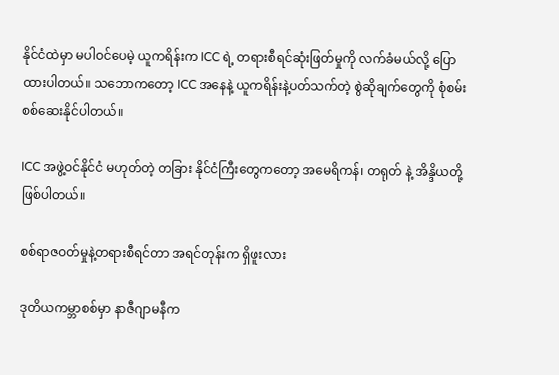နိုင်ငံထဲမှာ မပါဝင်ပေမဲ့ ယူကရိန်းက ICC ရဲ့ တရားစီရင်ဆုံးဖြတ်မှုကို လက်ခံမယ်လို့ ပြောထားပါတယ်။ သဘောကတော့ ICC အနေနဲ့ ယူကရိန်းနဲ့ပတ်သက်တဲ့ စွဲဆိုချက်တွေကို စုံစမ်းစစ်ဆေးနိုင်ပါတယ်။

ICC အဖွဲ့ဝင်နိုင်ငံ မဟုတ်တဲ့ တခြား နိုင်ငံကြီးတွေကတော့ အမေရိကန်၊ တရုတ် နဲ့ အိန္ဒိယတို့ ဖြစ်ပါတယ်။

စစ်ရာဇဝတ်မှုနဲ့တရားစီရင်တာ အရင်တုန်းက ရှိဖူးလား

ဒုတိယကမ္ဘာစစ်မှာ နာဇီဂျာမနီက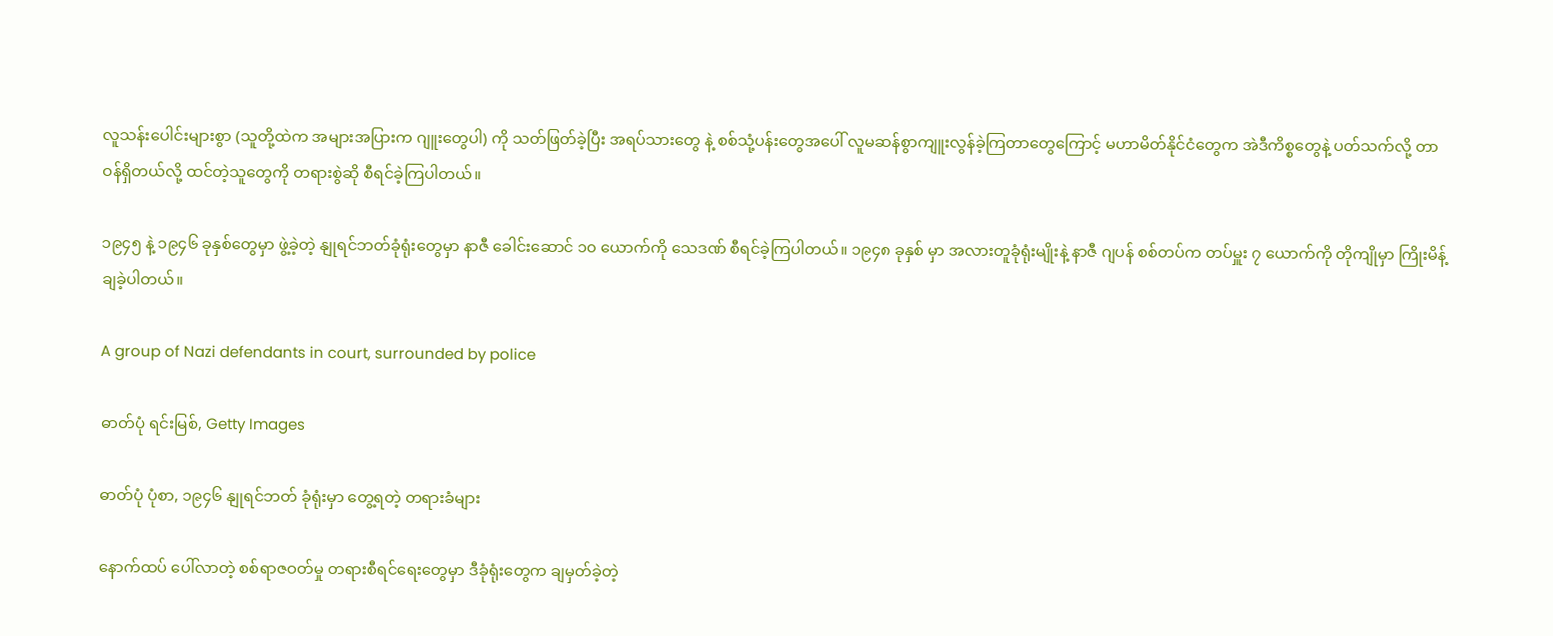လူသန်းပေါင်းများစွာ (သူတို့ထဲက အများအပြားက ဂျူးတွေပါ) ကို သတ်ဖြတ်ခဲ့ပြီး အရပ်သားတွေ နဲ့ စစ်သုံ့ပန်းတွေအပေါ် လူမဆန်စွာကျူးလွန်ခဲ့ကြတာတွေကြောင့် မဟာမိတ်နိုင်ငံတွေက အဲဒီကိစ္စတွေနဲ့ ပတ်သက်လို့ တာဝန်ရှိတယ်လို့ ထင်တဲ့သူတွေကို တရားစွဲဆို စီရင်ခဲ့ကြပါတယ်။

၁၉၄၅ နဲ့ ၁၉၄၆ ခုနှစ်တွေမှာ ဖွဲ့ခဲ့တဲ့ နျုရင်ဘတ်ခုံရုံးတွေမှာ နာဇီ ခေါင်းဆောင် ၁၀ ယောက်ကို သေဒဏ် စီရင်ခဲ့ကြပါတယ်။ ၁၉၄၈ ခုနှစ် မှာ အလားတူခုံရုံးမျိုးနဲ့ နာဇီ ဂျပန် စစ်တပ်က တပ်မှူး ၇ ယောက်ကို တိုကျိုမှာ ကြိုးမိန့်ချခဲ့ပါတယ်။

A group of Nazi defendants in court, surrounded by police

ဓာတ်ပုံ ရင်းမြစ်, Getty Images

ဓာတ်ပုံ ပုံစာ, ၁၉၄၆ နျုရင်ဘတ် ခုံရုံးမှာ တွေ့ရတဲ့ တရားခံများ

နောက်ထပ် ပေါ်လာတဲ့ စစ်ရာဇဝတ်မှု တရားစီရင်ရေးတွေမှာ ဒီခုံရုံးတွေက ချမှတ်ခဲ့တဲ့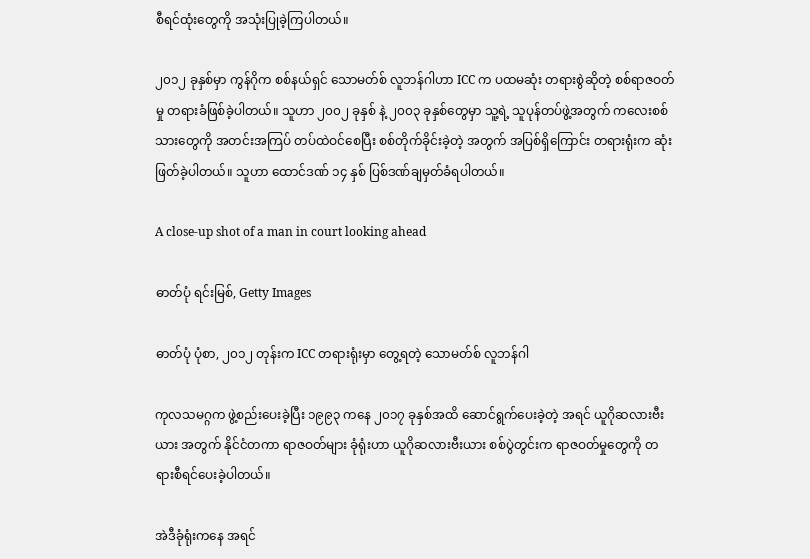စီရင်ထုံးတွေကို အသုံးပြုခဲ့ကြပါတယ်။

၂၀၁၂ ခုနှစ်မှာ ကွန်ဂိုက စစ်နယ်ရှင် သောမတ်စ် လူဘန်ဂါဟာ ICC က ပထမဆုံး တရားစွဲဆိုတဲ့ စစ်ရာဇဝတ်မှု တရားခံဖြစ်ခဲ့ပါတယ်။ သူဟာ ၂၀၀၂ ခုနှစ် နဲ့ ၂၀၀၃ ခုနှစ်တွေမှာ သူ့ရဲ့ သူပုန်တပ်ဖွဲ့အတွက် ကလေးစစ်သားတွေကို အတင်းအကြပ် တပ်ထဲဝင်စေပြီး စစ်တိုက်ခိုင်းခဲ့တဲ့ အတွက် အပြစ်ရှိကြောင်း တရားရုံးက ဆုံးဖြတ်ခဲ့ပါတယ်။ သူဟာ ထောင်ဒဏ် ၁၄ နှစ် ပြစ်ဒဏ်ချမှတ်ခံရပါတယ်။

A close-up shot of a man in court looking ahead

ဓာတ်ပုံ ရင်းမြစ်, Getty Images

ဓာတ်ပုံ ပုံစာ, ၂၀၁၂ တုန်းက ICC တရားရုံးမှာ တွေ့ရတဲ့ သောမတ်စ် လူဘန်ဂါ

ကုလသမဂ္ဂက ဖွဲ့စည်းပေးခဲ့ပြီး ၁၉၉၃ ကနေ ၂၀၁၇ ခုနှစ်အထိ ဆောင်ရွက်ပေးခဲ့တဲ့ အရင် ယူဂိုဆလားဗီးယား အတွက် နိုင်ငံတကာ ရာဇဝတ်များ ခုံရုံးဟာ ယူဂိုဆလားဗီးယား စစ်ပွဲတွင်းက ရာဇဝတ်မှုတွေကို တရားစီရင်ပေးခဲ့ပါတယ်။

အဲဒီခုံရုံးကနေ အရင်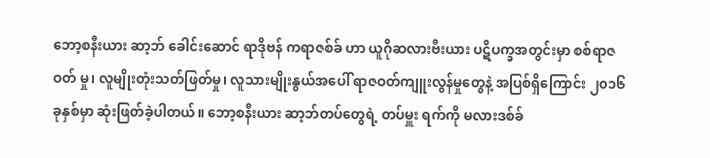ဘော့စနီးယား ဆာ့ဘ် ခေါင်းဆောင် ရာဒိုဗန် ကရာဇစ်ခ် ဟာ ယူဂိုဆလားဗီးယား ပဋိပက္ခအတွင်းမှာ စစ်ရာဇဝတ် မှု၊ လူမျိုးတုံးသတ်ဖြတ်မှု၊ လူသားမျိုးနွယ်အပေါ် ရာဇဝတ်ကျူးလွန်မှုတွေနဲ့ အပြစ်ရှိကြောင်း ၂၀၁၆ ခုနှစ်မှာ ဆုံးဖြတ်ခဲ့ပါတယ်။ ဘော့စနီးယား ဆာ့ဘ်တပ်တွေရဲ့ တပ်မှူး ရက်ကို မလားဒစ်ခ်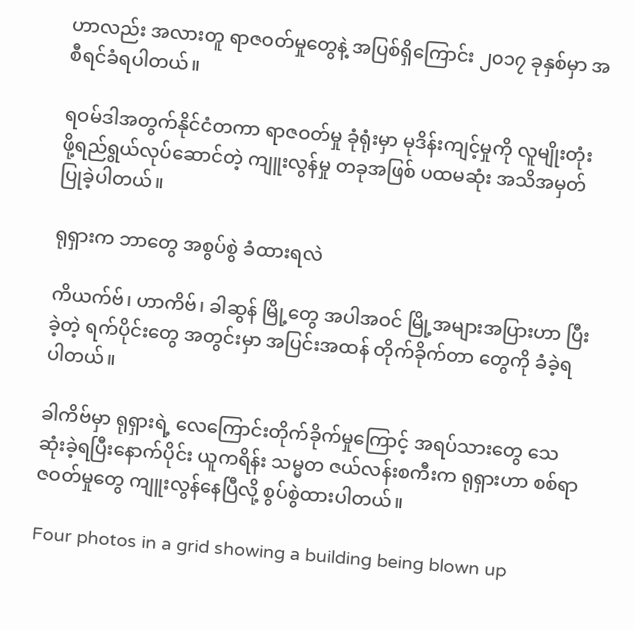ဟာလည်း အလားတူ ရာဇဝတ်မှုတွေနဲ့ အပြစ်ရှိကြောင်း ၂၀၁၇ ခုနှစ်မှာ အစီရင်ခံရပါတယ်။

ရဝမ်ဒါအတွက်နိုင်ငံတကာ ရာဇဝတ်မှု ခုံရုံးမှာ မုဒိန်းကျင့်မှုကို လူမျိုးတုံးဖို့ရည်ရွယ်လုပ်ဆောင်တဲ့ ကျူးလွန်မှု တခုအဖြစ် ပထမဆုံး အသိအမှတ်ပြုခဲ့ပါတယ်။

ရုရှားက ဘာတွေ အစွပ်စွဲ ခံထားရလဲ

ကိယက်ဗ်၊ ဟာကိဗ်၊ ခါဆွန် မြို့တွေ အပါအဝင် မြို့အများအပြားဟာ ပြီးခဲ့တဲ့ ရက်ပိုင်းတွေ အတွင်းမှာ အပြင်းအထန် တိုက်ခိုက်တာ တွေကို ခံခဲ့ရပါတယ်။

ခါကိဗ်မှာ ရုရှားရဲ့ လေကြောင်းတိုက်ခိုက်မှုကြောင့် အရပ်သားတွေ သေဆုံးခဲ့ရပြီးနောက်ပိုင်း ယူကရိန်း သမ္မတ ဇယ်လန်းစကီးက ရုရှားဟာ စစ်ရာဇဝတ်မှုတွေ ကျူးလွန်နေပြီလို့ စွပ်စွဲထားပါတယ်။

Four photos in a grid showing a building being blown up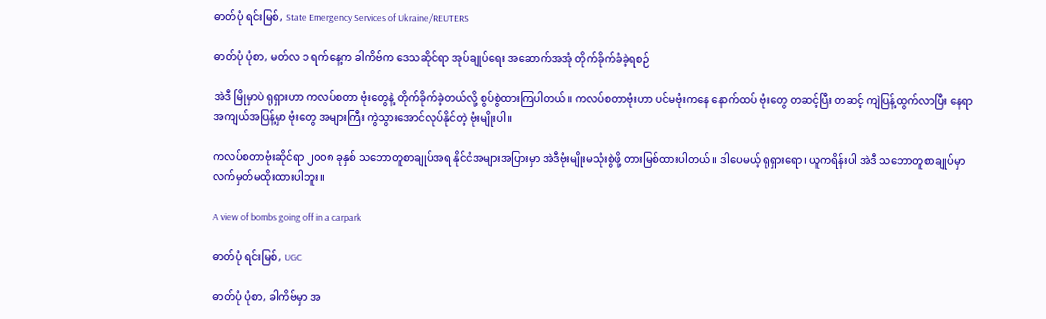ဓာတ်ပုံ ရင်းမြစ်, State Emergency Services of Ukraine/REUTERS

ဓာတ်ပုံ ပုံစာ, မတ်လ ၁ ရက်နေ့က ခါကိဗ်က ဒေသဆိုင်ရာ အုပ်ချုပ်ရေး အဆောက်အအုံ တိုက်ခိုက်ခံခဲ့ရစဉ်

အဲဒီ မြိုမှာပဲ ရုရှားဟာ ကလပ်စတာ ဗုံးတွေနဲ့ တိုက်ခိုက်ခဲ့တယ်လို့ စွပ်စွဲထားကြပါတယ်။ ကလပ်စတာဗုံးဟာ ပင်မဗုံးကနေ နောက်ထပ် ဗုံးတွေ တဆင့်ပြီး တဆင့် ကျဲပြန့်ထွက်လာပြီး နေရာအကျယ်အပြန့်မှာ ဗုံးတွေ အများကြီး ကွဲသွားအောင်လုပ်နိုင်တဲ့ ဗုံးမျိုးပါ။

ကလပ်စတာဗုံးဆိုင်ရာ ၂၀၀၈ ခုနှစ် သဘောတူစာချုပ်အရ နိုင်ငံအများအပြားမှာ အဲဒီဗုံးမျိုးမသုံးစွဲဖို့ တားမြစ်ထားပါတယ်။ ဒါပေမယ့် ရုရှားရော၊ ယူကရိန်းပါ အဲဒီ သဘောတူစာချုပ်မှာ လက်မှတ်မထိုးထားပါဘူး။

A view of bombs going off in a carpark

ဓာတ်ပုံ ရင်းမြစ်, UGC

ဓာတ်ပုံ ပုံစာ, ခါကိဗ်မှာ အ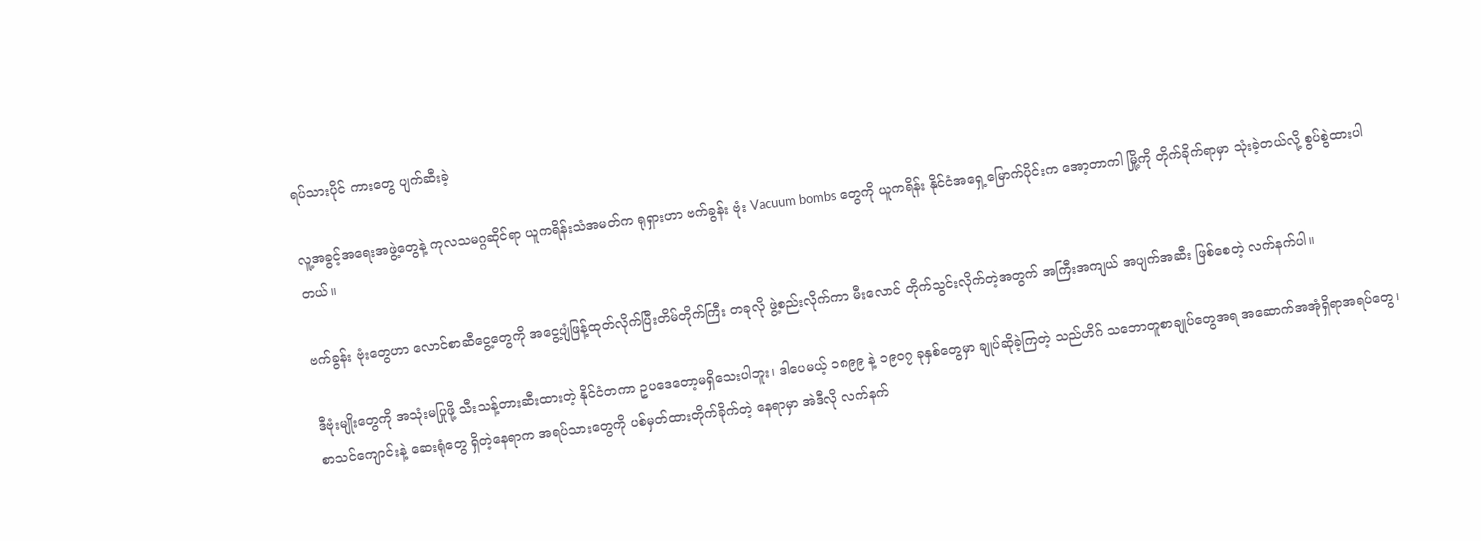ရပ်သားပိုင် ကားတွေ ပျက်ဆီးခဲ့

လူ့အခွင့်အရေးအဖွဲ့တွေနဲ့ ကုလသမဂ္ဂဆိုင်ရာ ယူကရိန်းသံအမတ်က ရုရှားဟာ ဗက်ခွန်း ဗုံး Vacuum bombs တွေကို ယူကရိန်း နိုင်ငံအရှေ့မြောက်ပိုင်းက အော့တာကါ မြို့ကို တိုက်ခိုက်ရာမှာ သုံးခဲ့တယ်လို့ စွပ်စွဲထားပါတယ်။

ဗက်ခွန်း ဗုံးတွေဟာ လောင်စာဆီငွေ့တွေကို အငွေ့ပျံဖြန့်ထုတ်လိုက်ပြီးတိမ်တိုက်ကြီး တခုလို ဖွဲ့စည်းလိုက်ကာ မီးလောင် တိုက်သွင်းလိုက်တဲ့အတွက် အကြီးအကျယ် အပျက်အဆီး ဖြစ်စေတဲ့ လက်နက်ပါ။

ဒီဗုံးမျိုးတွေကို အသုံးမပြုဖို့ သီးသန့်တားဆီးထားတဲ့ နိုင်ငံတကာ ဥပဒေတော့မရှိသေးပါဘူး၊ ဒါပေမယ့် ၁၈၉၉ နဲ့ ၁၉၀၇ ခုနှစ်တွေမှာ ချုပ်ဆိုခဲ့ကြတဲ့ သည်ဟိဂ် သဘောတူစာချုပ်တွေအရ အဆောက်အအုံရှိရာအရပ်တွေ၊ စာသင်ကျောင်းနဲ့ ဆေးရုံတွေ ရှိတဲ့နေရာက အရပ်သားတွေကို ပစ်မှတ်ထားတိုက်ခိုက်တဲ့ နေရာမှာ အဲဒီလို လက်နက်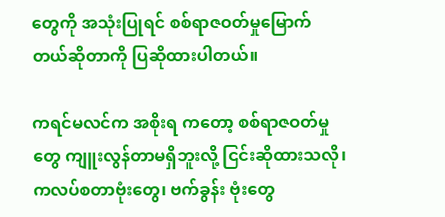တွေကို အသုံးပြုရင် စစ်ရာဇဝတ်မှုမြောက်တယ်ဆိုတာကို ပြဆိုထားပါတယ်။

ကရင်မလင်က အစိုးရ ကတော့ စစ်ရာဇဝတ်မှုတွေ ကျူးလွန်တာမရှိဘူးလို့ ငြင်းဆိုထားသလို၊ ကလပ်စတာဗုံးတွေ၊ ဗက်ခွန်း ဗုံးတွေ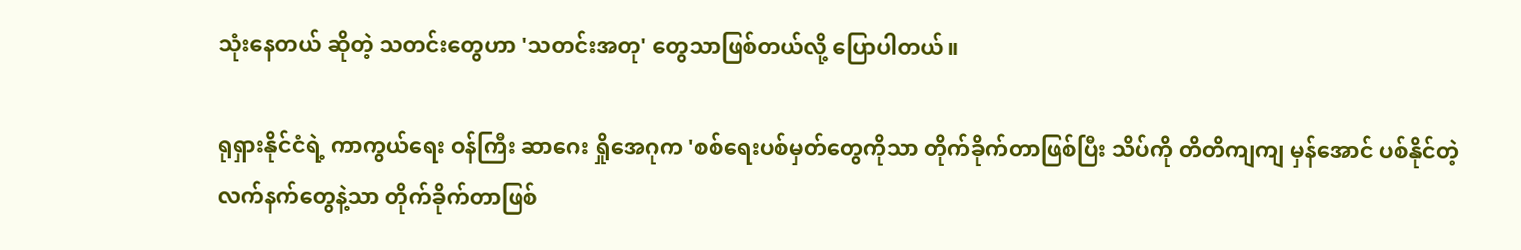သုံးနေတယ် ဆိုတဲ့ သတင်းတွေဟာ 'သတင်းအတု' တွေသာဖြစ်တယ်လို့ ပြောပါတယ်။

ရုရှားနိုင်ငံရဲ့ ကာကွယ်ရေး ဝန်ကြီး ဆာဂေး ရှိုအေဂုက 'စစ်ရေးပစ်မှတ်တွေကိုသာ တိုက်ခိုက်တာဖြစ်ပြီး သိပ်ကို တိတိကျကျ မှန်အောင် ပစ်နိုင်တဲ့ လက်နက်တွေနဲ့သာ တိုက်ခိုက်တာဖြစ်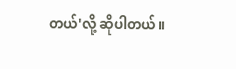တယ်'လို့ ဆိုပါတယ်။